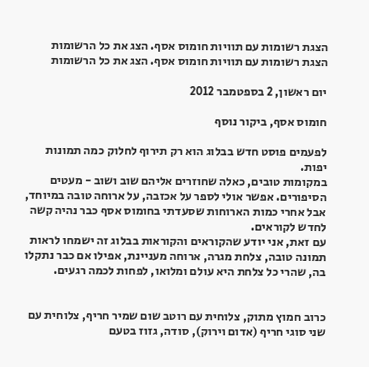הצגת רשומות עם תוויות חומוס אסף. הצג את כל הרשומות
הצגת רשומות עם תוויות חומוס אסף. הצג את כל הרשומות

יום ראשון, 2 בספטמבר 2012

חומוס אסף, ביקור נוסף

לפעמים פוסט חדש בבלוג הוא רק תירוף לחלוק כמה תמונות יפות.
במקומות טובים, כאלה שחוזרים אליהם שוב ושוב - מעטים הסיפורים. אפשר אולי לספר על אכזבה, על ארוחה טובה במיוחד, אבל אחרי כמות הארוחות שסעדתי בחומוס אסף כבר נהיה קשה לחדש לקוראים.
עם זאת, אני יודע שהקוראים והקוראות בבלוג זה ישמחו לראות תמונה טובה, צלחת מגרה, ארוחה מעניינת, אפילו אם כבר נתקלו בה, שהרי כל צלחת היא עולם ומלואו, לפחות לכמה רגעים.


כרוב חמוץ מתוק, צלוחית עם רוטב שום שמיר חריף, צלוחית עם שני סוגי חריף (אדום וירוק), סודה, גזוז בטעם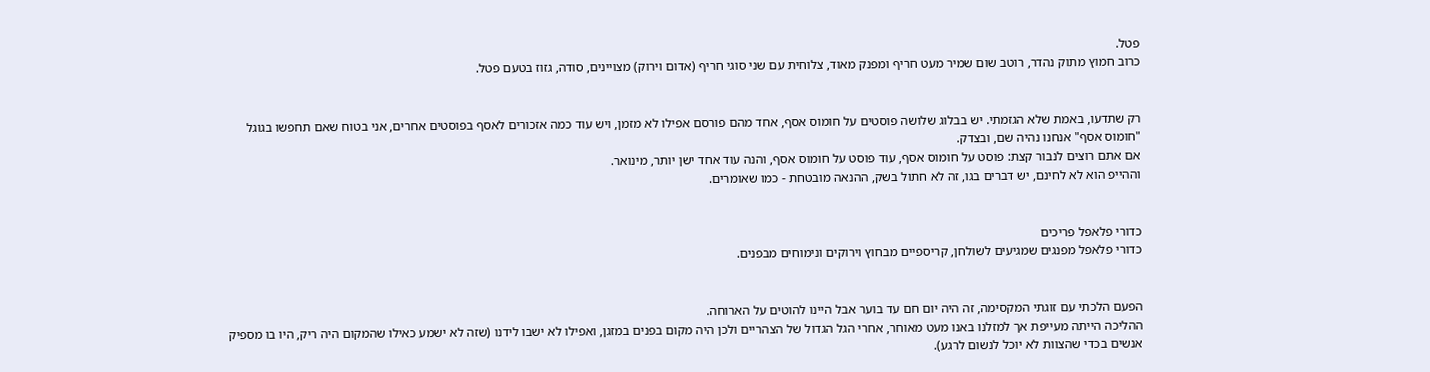פטל.
כרוב חמוץ מתוק נהדר, רוטב שום שמיר מעט חריף ומפנק מאוד, צלוחית עם שני סוגי חריף (אדום וירוק) מצויינים, סודה, גזוז בטעם פטל.


רק שתדעו, באמת שלא הגזמתי. יש בבלוג שלושה פוסטים על חומוס אסף, אחד מהם פורסם אפילו לא מזמן, ויש עוד כמה אזכורים לאסף בפוסטים אחרים, אני בטוח שאם תחפשו בגוגל "חומוס אסף" אנחנו נהיה שם, ובצדק.
אם אתם רוצים לנבור קצת: פוסט על חומוס אסף, עוד פוסט על חומוס אסף, והנה עוד אחד ישן יותר, מינואר.
וההייפ הוא לא לחינם, יש דברים בגו, זה לא חתול בשק, ההנאה מובטחת - כמו שאומרים.


כדורי פלאפל פריכים
כדורי פלאפל מפנגים שמגיעים לשולחן, קריספיים מבחוץ וירוקים ונימוחים מבפנים.


הפעם הלכתי עם זוגתי המקסימה, זה היה יום חם עד בוער אבל היינו להוטים על הארוחה.
ההליכה הייתה מעייפת אך למזלנו באנו מעט מאוחר, אחרי הגל הגדול של הצהריים ולכן היה מקום בפנים במזגן, ואפילו לא ישבו לידנו (שזה לא ישמע כאילו שהמקום היה ריק, היו בו מספיק אנשים בכדי שהצוות לא יוכל לנשום לרגע).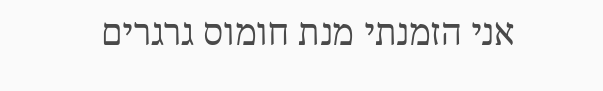אני הזמנתי מנת חומוס גרגרים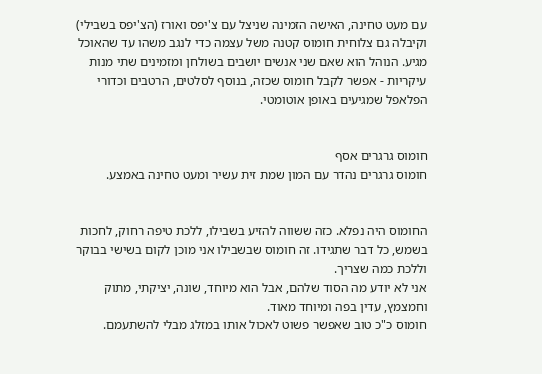עם מעט טחינה, האישה הזמינה שניצל עם צ'יפס ואורז (הצ'יפס בשבילי) וקיבלה גם צלוחית חומוס קטנה משל עצמה כדי לנגב משהו עד שהאוכל מגיע. הנוהל הוא שאם שני אנשים יושבים בשולחן ומזמינים שתי מנות עיקריות - אפשר לקבל חומוס שכזה, בנוסף לסלטים, הרטבים וכדורי הפלאפל שמגיעים באופן אוטומטי.


חומוס גרגרים אסף
חומוס גרגרים נהדר עם המון שמת זית עשיר ומעט טחינה באמצע.


החומוס היה נפלא. כזה ששווה להזיע בשבילו, ללכת טיפה רחוק, לחכות בשמש, כל דבר שתגידו. זה חומוס שבשבילו אני מוכן לקום בשישי בבוקר וללכת כמה שצריך.
אני לא יודע מה הסוד שלהם, אבל הוא מיוחד, שונה, יציקתי, מתוק וחמצמץ, עדין בפה ומיוחד מאוד.
חומוס כ"כ טוב שאפשר פשוט לאכול אותו במזלג מבלי להשתעמם.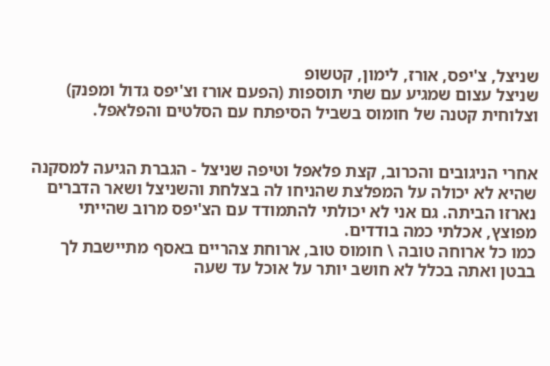שניצל, צ'יפס, אורז, לימון, קטשופ
שניצל עצום שמגיע עם שתי תוספות (הפעם אורז וצ'יפס גדול ומפנק) וצלוחית קטנה של חומוס בשביל הסיפתח עם הסלטים והפלאפל.


אחרי הניגובים והכרוב, קצת פלאפל וטיפה שניצל - הגברת הגיעה למסקנה שהיא לא יכולה על המפלצת שהניחו לה בצלחת והשניצל ושאר הדברים נארזו הביתה. גם אני לא יכולתי להתמודד עם הצ'יפס מרוב שהייתי מפוצץ, אכלתי כמה בודדים.
כמו כל ארוחה טובה \ חומוס טוב, ארוחת צהריים באסף מתיישבת לך בבטן ואתה בכלל לא חושב יותר על אוכל עד שעה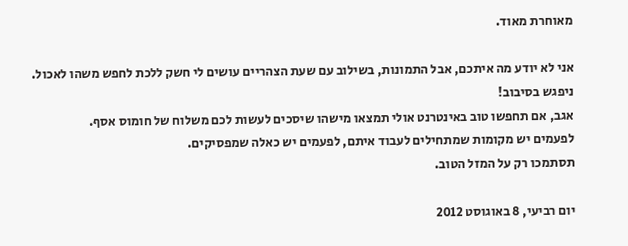מאוחרת מאוד.

אני לא יודע מה איתכם, אבל התמונות, בשילוב עם שעת הצהריים עושים לי חשק ללכת לחפש משהו לאכול.
ניפגש בסיבוב!
אגב, אם תחפשו טוב באינטרנט אולי תמצאו מישהו שיסכים לעשות לכם משלוח של חומוס אסף.
לפעמים יש מקומות שמתחילים לעבוד איתם, לפעמים יש כאלה שמפסיקים.
תסתמכו רק על המזל הטוב.

יום רביעי, 8 באוגוסט 2012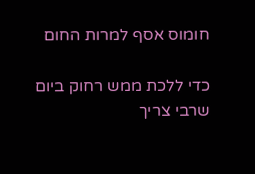חומוס אסף למרות החום

כדי ללכת ממש רחוק ביום שרבי צריך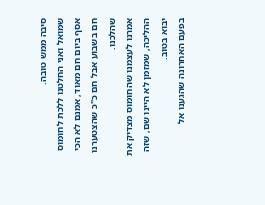סיבה ממש טובה.
שמואל ואני החלטנו ללכת לחומוס אסף ביום חם מאוד, אמנם לא הכי חם בשבוע אבל חם כ"כ שהצטערנו שהלכנו.
אמרנו לעצמנו שהחומוס מצדיק את ההליכה, שמזמן לא היינו שם, שזה יבוא בטוב.
בפעם האחרונה שהגענו אל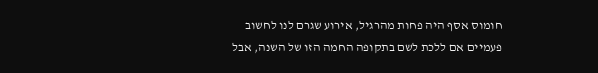חומוס אסף היה פחות מהרגיל, אירוע שגרם לנו לחשוב פעמיים אם ללכת לשם בתקופה החמה הזו של השנה, אבל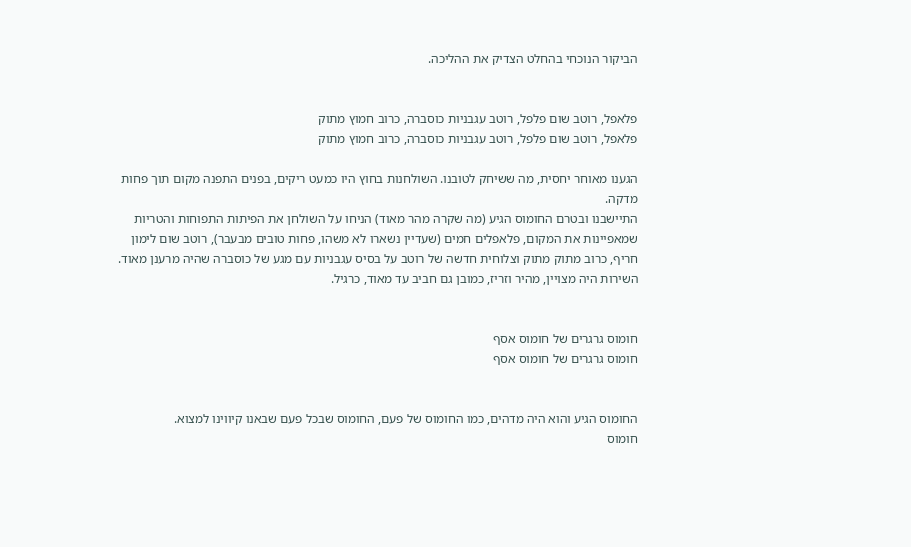הביקור הנוכחי בהחלט הצדיק את ההליכה.


פלאפל, רוטב שום פלפל, רוטב עגבניות כוסברה, כרוב חמוץ מתוק
פלאפל, רוטב שום פלפל, רוטב עגבניות כוסברה, כרוב חמוץ מתוק

הגענו מאוחר יחסית, מה ששיחק לטובנו. השולחנות בחוץ היו כמעט ריקים, בפנים התפנה מקום תוך פחות מדקה.
התיישבנו ובטרם החומוס הגיע (מה שקרה מהר מאוד) הניחו על השולחן את הפיתות התפוחות והטריות שמאפיינות את המקום, פלאפלים חמים (שעדיין נשארו לא משהו, פחות טובים מבעבר), רוטב שום לימון חריף, כרוב מתוק מתוק וצלוחית חדשה של רוטב על בסיס עגבניות עם מגע של כוסברה שהיה מרענן מאוד.
השירות היה מצויין, מהיר וזריז, כמובן גם חביב עד מאוד, כרגיל.


חומוס גרגרים של חומוס אסף
חומוס גרגרים של חומוס אסף


החומוס הגיע והוא היה מדהים, כמו החומוס של פעם, החומוס שבכל פעם שבאנו קיווינו למצוא.
חומוס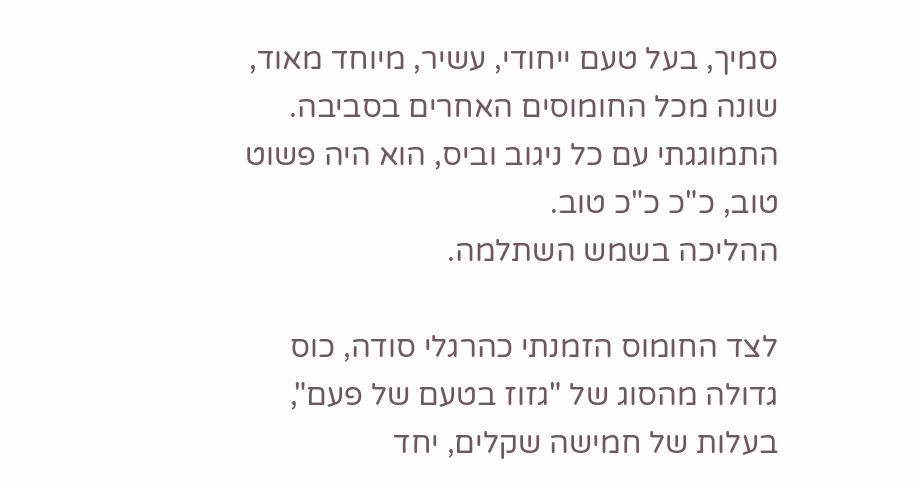סמיך, בעל טעם ייחודי, עשיר, מיוחד מאוד, שונה מכל החומוסים האחרים בסביבה.
התמוגגתי עם כל ניגוב וביס, הוא היה פשוט טוב, כ"כ כ"כ טוב.
ההליכה בשמש השתלמה.

לצד החומוס הזמנתי כהרגלי סודה, כוס גדולה מהסוג של "גזוז בטעם של פעם", בעלות של חמישה שקלים, יחד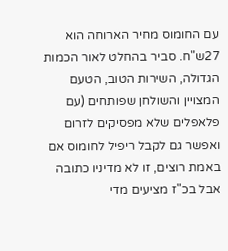עם החומוס מחיר הארוחה הוא 27ש"ח. סביר בהחלט לאור הכמות הגדולה, השירות הטוב, הטעם המצויין והשולחן שפותחים (עם פלאפלים שלא מפסיקים לזרום ואפשר גם לקבל ריפיל לחומוס אם באמת רוצים, זו לא מדיניו כתובה אבל בכ"ז מציעים מדי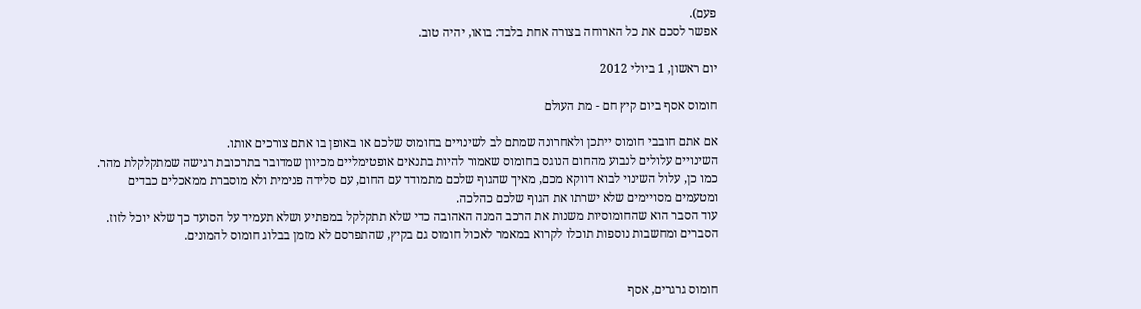פעם).
אפשר לסכם את כל הארוחה בצורה אחת בלבד: בואו, יהיה טוב.

יום ראשון, 1 ביולי 2012

חומוס אסף ביום קיץ חם - מת העולם

אם אתם חובבי חומוס ייתכן ולאחרונה שמתם לב לשינויים בחומוס שלכם או באופן בו אתם צורכים אותו.
השינויים עלולים לנבוע מהחום הנוגס בחומוס שאמור להיות בתנאים אופטימליים מכיוון שמדובר בתרכובת רגישה שמתקלקלת מהר.
כמו כן, עלול השינוי לבוא דווקא מכם, מאיך שהגוף שלכם מתמודד עם החום, עם סלידה פנימית ולא מוסברת ממאכלים כבדים ומטעמים מסויימים שלא ישרתו את הגוף שלכם כהלכה.
עוד הסבר הוא שהחומוסיות משנות את הרכב המנה האהובה כדי שלא תתקלקל במפתיע ושלא תעמיד על הסועד כך שלא יוכל לזוז.
הסברים ומחשבות נוספות תוכלו לקרוא במאמר לאכול חומוס גם בקיץ, שהתפרסם לא מזמן בבלוג חומוס להמונים.


חומוס גרגרים, אסף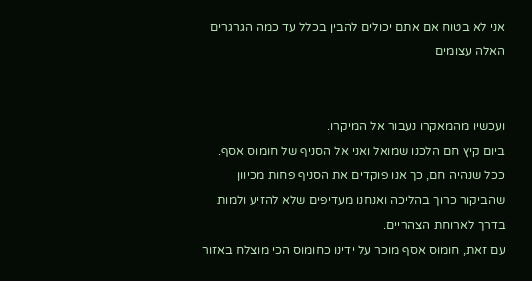אני לא בטוח אם אתם יכולים להבין בכלל עד כמה הגרגרים האלה עצומים


ועכשיו מהמאקרו נעבור אל המיקרו.
ביום קיץ חם הלכנו שמואל ואני אל הסניף של חומוס אסף.
ככל שנהיה חם, כך אנו פוקדים את הסניף פחות מכיוון שהביקור כרוך בהליכה ואנחנו מעדיפים שלא להזיע ולמות בדרך לארוחת הצהריים.
עם זאת, חומוס אסף מוכר על ידינו כחומוס הכי מוצלח באזור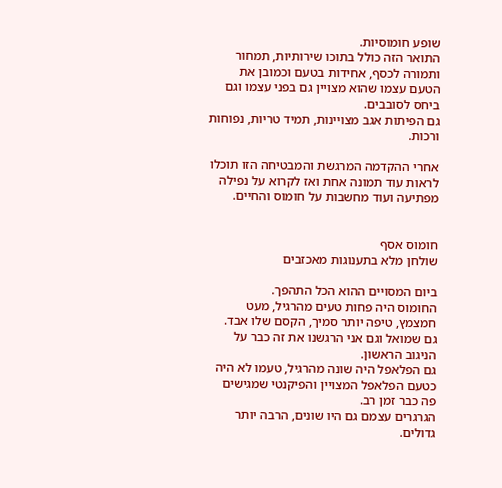שופע חומוסיות.
התואר הזה כולל בתוכו שירותיות, תמחור ותמורה לכסף, אחידות בטעם וכמובן את הטעם עצמו שהוא מצויין גם בפני עצמו וגם ביחס לסובבים.
גם הפיתות אגב מצויינות, תמיד טריות, נפוחות ורכות.

אחרי ההקדמה המרגשת והמבטיחה הזו תוכלו לראות עוד תמונה אחת ואז לקרוא על נפילה מפתיעה ועוד מחשבות על חומוס והחיים.


חומוס אסף
שולחן מלא בתענוגות מאכזבים

ביום המסויים ההוא הכל התהפך.
החומוס היה פחות טעים מהרגיל, מעט חמצמץ, טיפה יותר סמיך, הקסם שלו אבד.
גם שמואל וגם אני הרגשנו את זה כבר על הניגוב הראשון.
גם הפלאפל היה שונה מהרגיל, טעמו לא היה כטעם הפלאפל המצויין והפיקנטי שמגישים פה כבר זמן רב.
הגרגרים עצמם גם היו שונים, הרבה יותר גדולים.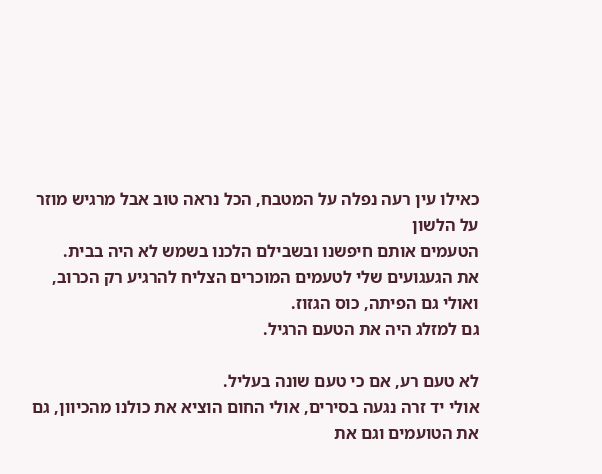כאילו עין רעה נפלה על המטבח, הכל נראה טוב אבל מרגיש מוזר על הלשון
הטעמים אותם חיפשנו ובשבילם הלכנו בשמש לא היה בבית.
את הגעגועים שלי לטעמים המוכרים הצליח להרגיע רק הכרוב, ואולי גם הפיתה, כוס הגזוז.
גם למזלג היה את הטעם הרגיל.

לא טעם רע, אם כי טעם שונה בעליל.
אולי יד זרה נגעה בסירים, אולי החום הוציא את כולנו מהכיוון, גם את הטועמים וגם את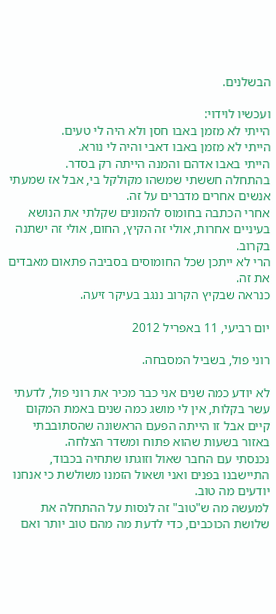הבשלנים.

ועכשיו לוידוי:
הייתי לא מזמן באבו חסן ולא היה לי טעים.
הייתי לא מזמן באבו דאבי והיה לי נורא.
הייתי באבו אדהם והמנה הייתה רק בסדר.
בהתחלה חששתי שמשהו מקולקל בי, אבל אז שמעתי אנשים אחרים מדברים על זה.
אחרי הכתבה בחומוס להמונים שקלתי את הנושא בעיניים אחרות, אולי זה הקיץ, החום, אולי זה ישתנה בקרוב.
הרי לא ייתכן שכל החומוסים בסביבה פתאום מאבדים את זה.
כנראה שבקיץ הקרוב ננגב בעיקר זיעה.

יום רביעי, 11 באפריל 2012

רוני פול, בשביל המסבחה.

לא יודע כמה שנים אני כבר מכיר את רוני פול, לדעתי עשר בקלות, אין לי מושג כמה שנים באמת המקום קיים אבל זו הייתה הפעם הראשונה שהסתובבתי באזור בשעות שהוא פתוח ומשדר הצלחה.
נכנסתי עם החבר שאול וזוגתו שתחיה בכבוד, התיישבנו בפנים ואני ושאול הזמנו משולשת כי אנחנו יודעים מה טוב.
למעשה מה ש"טוב" זה לנסות על ההתחלה את שלושת הכוכבים, כדי לדעת מה מהם טוב יותר ואם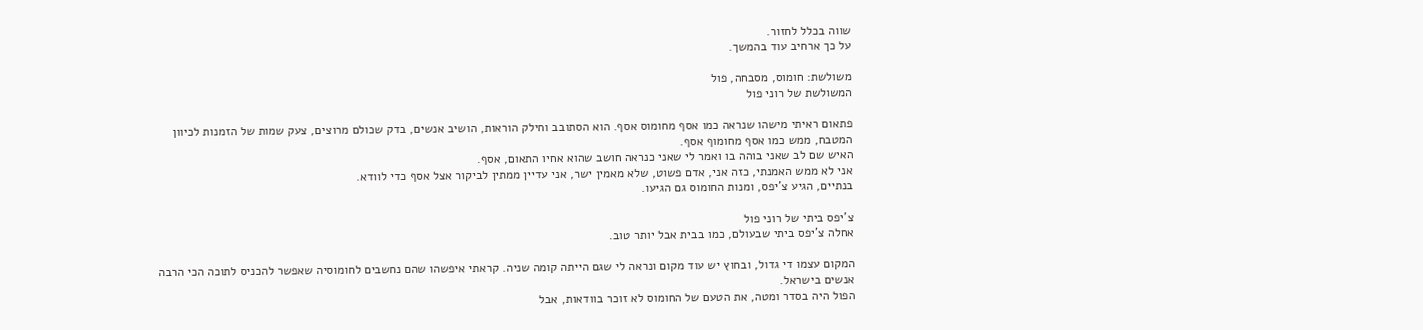שווה בכלל לחזור.
על כך ארחיב עוד בהמשך.

משולשת: חומוס, מסבחה, פול
המשולשת של רוני פול

פתאום ראיתי מישהו שנראה כמו אסף מחומוס אסף. הוא הסתובב וחילק הוראות, הושיב אנשים, בדק שכולם מרוצים, צעק שמות של הזמנות לכיוון המטבח, ממש כמו אסף מחומוף אסף.
האיש שם לב שאני בוהה בו ואמר לי שאני כנראה חושב שהוא אחיו התאום, אסף.
אני לא ממש האמנתי, כזה אני, אדם פשוט, שלא מאמין ישר, אני עדיין ממתין לביקור אצל אסף כדי לוודא.
בנתיים, הגיע צ'יפס, ומנות החומוס גם הגיעו.

צ'יפס ביתי של רוני פול
אחלה צ'יפס ביתי שבעולם, כמו בבית אבל יותר טוב.

המקום עצמו די גדול, ובחוץ יש עוד מקום ונראה לי שגם הייתה קומה שניה. קראתי איפשהו שהם נחשבים לחומוסיה שאפשר להכניס לתוכה הכי הרבה אנשים בישראל.
הפול היה בסדר ומטה, את הטעם של החומוס לא זוכר בוודאות, אבל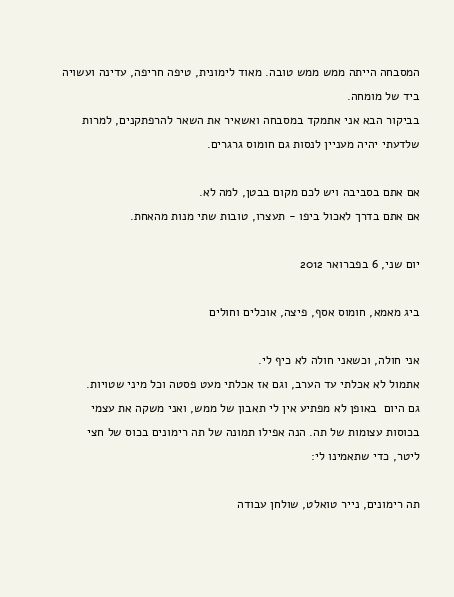המסבחה הייתה ממש ממש טובה. מאוד לימונית, טיפה חריפה, עדינה ועשויה ביד של מומחה.
בביקור הבא אני אתמקד במסבחה ואשאיר את השאר להרפתקנים, למרות שלדעתי יהיה מעניין לנסות גם חומוס גרגרים.

אם אתם בסביבה ויש לכם מקום בבטן, למה לא.
אם אתם בדרך לאכול ביפו - תעצרו, טובות שתי מנות מהאחת.

יום שני, 6 בפברואר 2012

ביג מאמא, חומוס אסף, פיצה, אוכלים וחולים

אני חולה, וכשאני חולה לא כיף לי.
אתמול לא אכלתי עד הערב, וגם אז אכלתי מעט פסטה וכל מיני שטויות.
גם היום  באופן לא מפתיע אין לי תאבון של ממש, ואני משקה את עצמי בכוסות עצומות של תה. הנה אפילו תמונה של תה רימונים בכוס של חצי ליטר, כדי שתאמינו לי:

תה רימונים, נייר טואלט, שולחן עבודה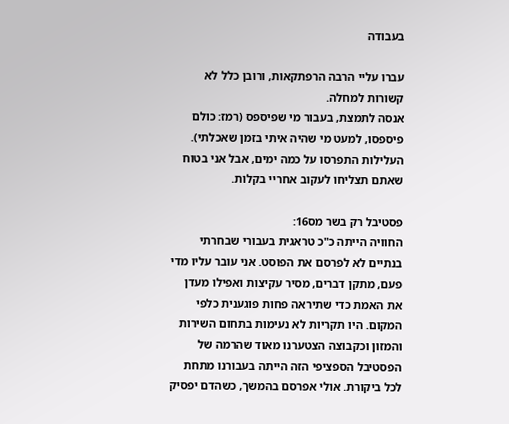בעבודה

עברו עליי הרבה הרפתקאות, ורובן כלל לא קשורות למחלה.
אנסה לתמצת, בעבור מי שפיספס (רמז: כולם פיספסו, למעט מי שהיה איתי בזמן שאכלתי).
העלילות התפרסו על כמה ימים, אבל אני בטוח שאתם תצליחו לעקוב אחריי בקלות.

פסטיבל רק בשר מס16:
החוויה הייתה כ"כ טראגית בעבורי שבחרתי בנתיים לא לפרסם את הפוסט. אני עובר עליו מדי פעם, מתקן דברים, מסיר עקיצות ואפילו מעדן את האמת כדי שתיראה פחות פוגענית כלפי המקום. היו תקריות לא נעימות בתחום השירות והמזון וכקבוצה הצטערנו מאוד שהרמה של הפסטיבל הספציפי הזה הייתה בעבורנו מתחת לכל ביקורת. אולי אפרסם בהמשך, כשהדם יפסיק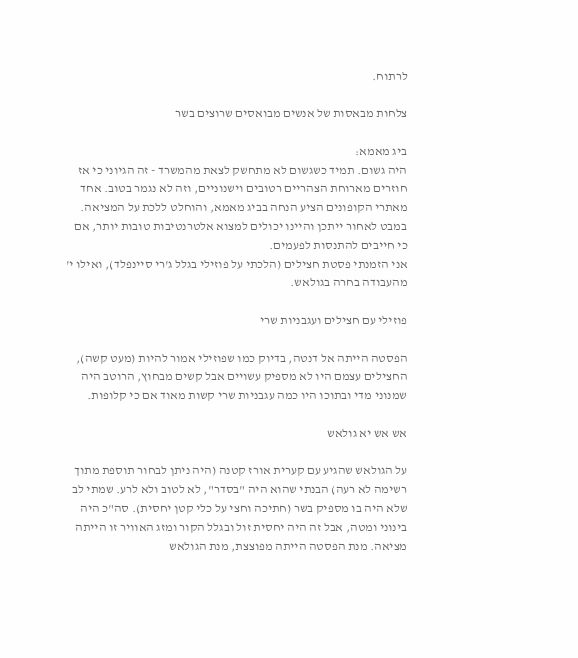לרתוח.

צלחות מבאסות של אנשים מבואסים שרוצים בשר

ביג מאמא:
היה גשום. תמיד כשגשום לא מתחשק לצאת מהמשרד - זה הגיוני כי אז חוזרים מארוחת הצהריים רטובים וישנוניים, וזה לא נגמר בטוב. אחד מאתרי הקופונים הציע הנחה בביג מאמא, והוחלט ללכת על המציאה. במבט לאחור ייתכן והיינו יכולים למצוא אלטרנטיבות טובות יותר, אם כי חייבים להתנסות לפעמים.
אני הזמנתי פסטת חצילים (הלכתי על פוזילי בגלל ג'רי סיינפלד), ואילו י' מהעבודה בחרה בגולאש.

פוזילי עם חצילים ועגבניות שרי

הפסטה הייתה אל דנטה, בדיוק כמו שפוזילי אמור להיות (מעט קשה), החצילים עצמם היו לא מספיק עשויים אבל קשים מבחוץ, הרוטב היה שמנוני מדי ובתוכו היו כמה עגבניות שרי קשות מאוד אם כי קלופות.

אש אש יא גולאש

על הגולאש שהגיע עם קערית אורז קטנה (היה ניתן לבחור תוספת מתוך רשימה לא רעה) הבנתי שהוא היה "בסדר", לא לטוב ולא לרע. שמתי לב שלא היה בו מספיק בשר (חתיכה וחצי על כלי קטן יחסית). סה"כ היה בינוני ומטה, אבל זה היה יחסית זול ובגלל הקור ומזג האוויר זו הייתה מציאה. מנת הפסטה הייתה מפוצצת, מנת הגולאש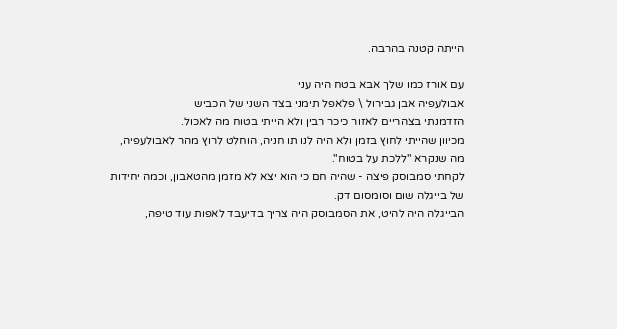הייתה קטנה בהרבה.

עם אורז כמו שלך אבא בטח היה עני
אבולעפיה אבן גבירול \ פלאפל תימני בצד השני של הכביש
הזדמנתי בצהריים לאזור כיכר רבין ולא הייתי בטוח מה לאכול.
מכיוון שהייתי לחוץ בזמן ולא היה לנו תו חניה, הוחלט לרוץ מהר לאבולעפיה, מה שנקרא "ללכת על בטוח".
לקחתי סמבוסק פיצה - שהיה חם כי הוא יצא לא מזמן מהטאבון, וכמה יחידות של בייגלה שום וסומסום דק.
הבייגלה היה להיט, את הסמבוסק היה צריך בדיעבד לאפות עוד טיפה,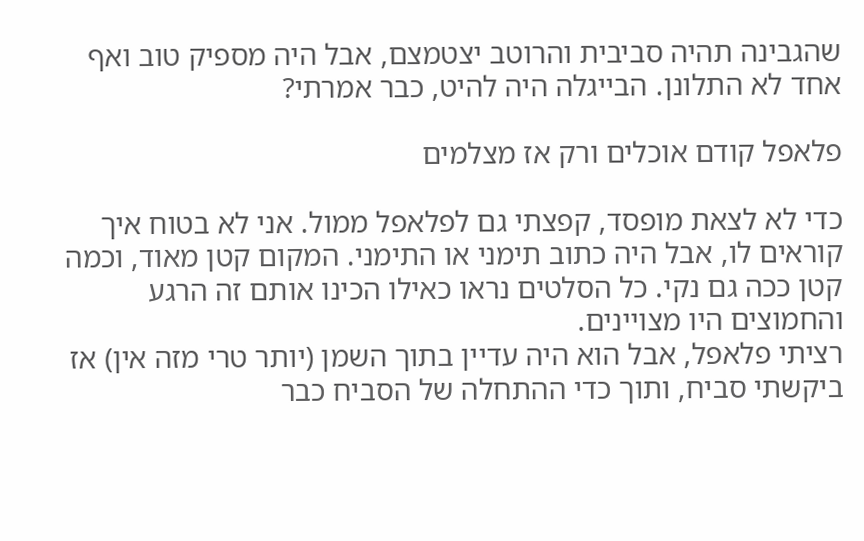שהגבינה תהיה סביבית והרוטב יצטמצם, אבל היה מספיק טוב ואף אחד לא התלונן. הבייגלה היה להיט, כבר אמרתי?

פלאפל קודם אוכלים ורק אז מצלמים

כדי לא לצאת מופסד, קפצתי גם לפלאפל ממול. אני לא בטוח איך קוראים לו, אבל היה כתוב תימני או התימני. המקום קטן מאוד, וכמה קטן ככה גם נקי. כל הסלטים נראו כאילו הכינו אותם זה הרגע והחמוצים היו מצויינים.
רציתי פלאפל, אבל הוא היה עדיין בתוך השמן (יותר טרי מזה אין) אז ביקשתי סביח, ותוך כדי ההתחלה של הסביח כבר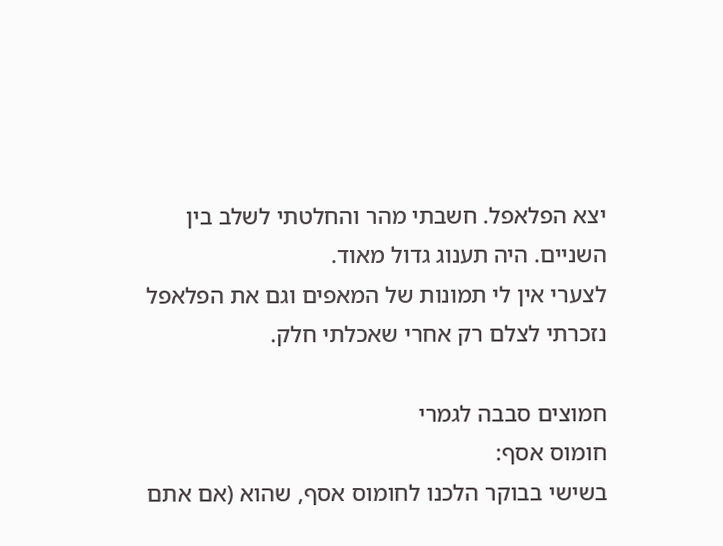יצא הפלאפל. חשבתי מהר והחלטתי לשלב בין השניים. היה תענוג גדול מאוד.
לצערי אין לי תמונות של המאפים וגם את הפלאפל נזכרתי לצלם רק אחרי שאכלתי חלק.

חמוצים סבבה לגמרי
חומוס אסף:
בשישי בבוקר הלכנו לחומוס אסף, שהוא (אם אתם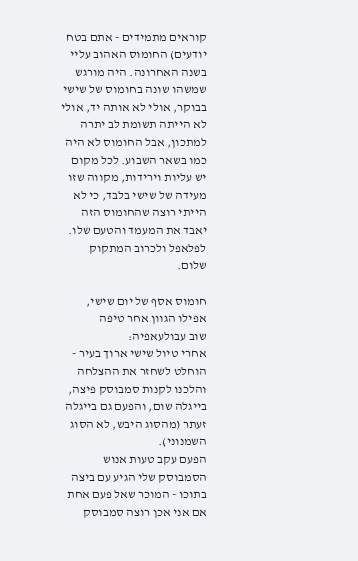קוראים מתמידים - אתם בטח יודעים) החומוס האהוב עליי בשנה האחרונה. היה מורגש שמשהו שונה בחומוס של שישי בבוקר, אולי לא אותה יד, אולי לא הייתה תשומת לב יתרה למתכון, אבל החומוס לא היה כמו בשאר השבוע. לכל מקום יש עליות וירידות, מקווה שזו מעידה של שישי בלבד, כי לא הייתי רוצה שהחומוס הזה יאבד את המעמד והטעם שלו. לפלאפל ולכרוב המתקוק שלום.

חומוס אסף של יום שישי, אפילו הגוון אחר טיפה
שוב עבולעאפיה:
אחרי טיול שישי ארוך בעיר - הוחלט לשחזר את ההצלחה והלכנו לקנות סמבוסק פיצה, בייגלה שום, והפעם גם בייגלה זעתר (מהסוג היבש, לא הסוג השמנוני).
הפעם עקב טעות אנוש הסמבוסק שלי הגיע עם ביצה בתוכו - המוכר שאל פעם אחת אם אני אכן רוצה סמבוסק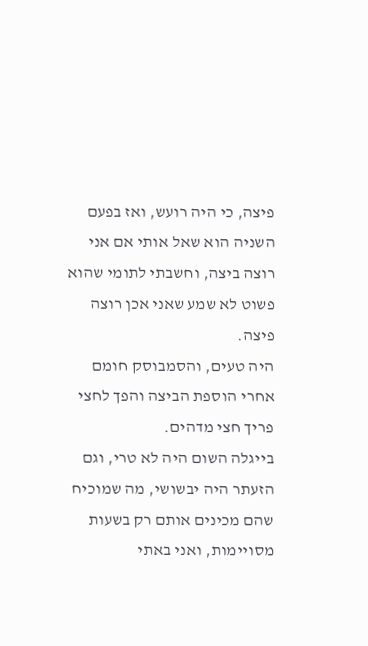פיצה, כי היה רועש, ואז בפעם השניה הוא שאל אותי אם אני רוצה ביצה, וחשבתי לתומי שהוא פשוט לא שמע שאני אכן רוצה פיצה.
היה טעים, והסמבוסק חומם אחרי הוספת הביצה והפך לחצי פריך חצי מדהים.
בייגלה השום היה לא טרי, וגם הזעתר היה יבשושי, מה שמוכיח שהם מכינים אותם רק בשעות מסויימות, ואני באתי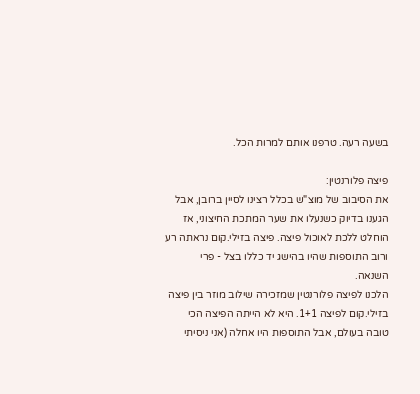בשעה רעה. טרפנו אותם למרות הכל.

פיצה פלורנטין:
את הסיבוב של מוצ"ש בכלל רצינו לסיין ברובן, אבל הגענו בדיוק כשנעלו את שער המתכת החיצוני, אז הוחלט ללכת לאוכול פיצה. פיצה בזילי.קום נראתה רע ורוב התוספות שהיו בהישג יד כללו בצל - פרי השנאה.
הלכנו לפיצה פלורנטין שמזכירה שילוב מוזר בין פיצה בזילי.קום לפיצה 1+1. היא לא הייתה הפיצה הכי טובה בעולם, אבל התוספות היו אחלה (אני ניסיתי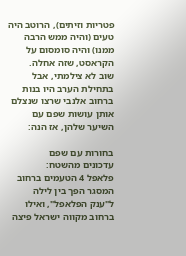פטריות וזיתים), הרוטב היה טעים (והיה ממש הרבה ממנו) והיה סומסום על הקראסט, שזה אחלה.
שוב לא צילמתי, אבל בתחילת הערב היו בנות ברחוב אלנבי שרצו שנצלם אותן עושות שפם עם השיער שלהן, אז הנה:

בחורות עם שפם
עדכונים מהשטח:
פלאפל 4 הטעמים ברחוב המסגר הפך בין לילה ל"ענק הפלאפל", ואילו ברחוב מקווה ישראל פיצה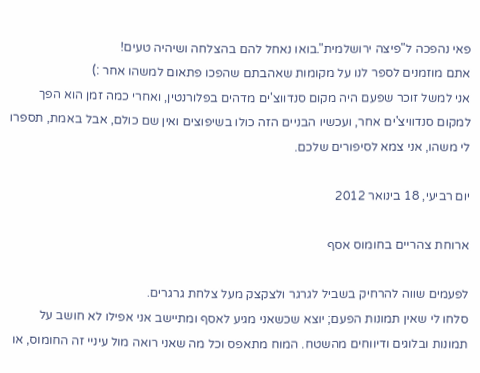פאי נהפכה ל"פיצה ירושלמית".בואו נאחל להם בהצלחה ושיהיה טעים!
אתם מוזמנים לספר לנו על מקומות שאהבתם שהפכו פתאום למשהו אחר :)
אני למשל זוכר שפעם היה מקום סנדווצ'ים מדהים בפלורנטין, ואחרי כמה זמן הוא הפך למקום סנדוויצ'ים אחר, ועכשיו הבניים הזה כולו בשיפוצים ואין שם כולם, אבל באמת, תספרו לי משהו, אני צמא לסיפורים שלכם.

יום רביעי, 18 בינואר 2012

ארוחת צהריים בחומוס אסף

לפעמים שווה להרחיק בשביל לגרגר ולצקצק מעל צלחת גרגרים.
סלחו לי שאין תמונות הפעם; יוצא שכשאני מגיע לאסף ומתיישב אני אפילו לא חושב על תמונות ובלוגים ודיווחים מהשטח. המוח מתאפס וכל מה שאני רואה מול עיניי זה החומוס, או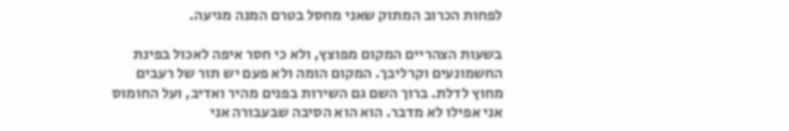לפחות הכרוב המתוק שאני מחסל בטרם המנה מגיעה.

בשעות הצהריים המקום מפוצץ, ולא כי חסר איפה לאכול בפינת החשמונעים וקרליבך. המקום הומה ולא פעם יש תור של רעבים מחוץ לדלת. ברוך השם גם השירות בפנים מהיר ואדיב, ועל החומוס אני אפילו לא מדבר. הוא הוא הסיבה שבעבורה אני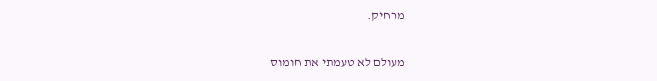מרחיק.

מעולם לא טעמתי את חומוס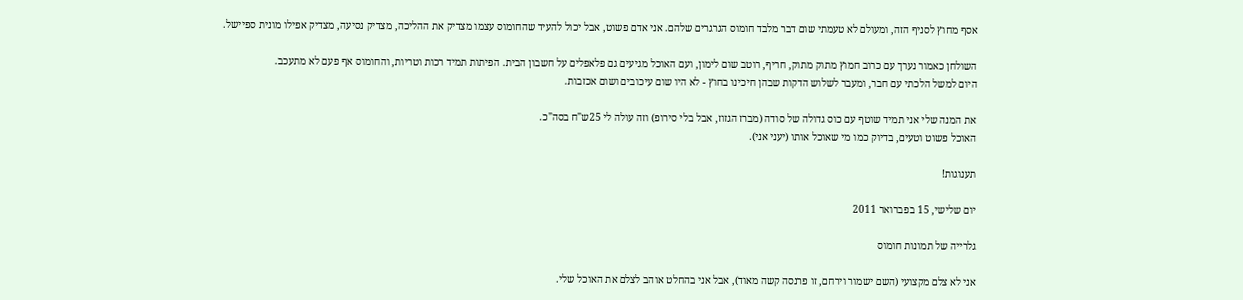אסף מחוץ לסניף הזה, ומעולם לא טעמתי שום דבר מלבד חומוס הגרגרים שלהם. אני אדם פשוט, אבל יכול להעיד שהחומוס עצמו מצדיק את ההליכה, מצדיק נסיעה, מצדיק אפילו מונית ספיישל.

השולחן כאמור נערך עם כרוב חמוץ מתוק מתוק, חריף, רוטב שום לימון, ועם האוכל מגיעים גם פלאפלים על חשבון הבית. הפיתות תמיד רכות וטריות, והחומוס אף פעם לא מתעכב.
היום למשל הלכתי עם חבר, ומעבר לשלוש הדקות שבהן חיכינו בחוץ - לא היו שום עיכובים ושום אכזבות.

את המנה שלי אני תמיד שוטף עם כוס גדולה של סודה (מברז הגזוז, אבל בלי סירופ) וזה עולה לי 25ש"ח בסה"כ.
האוכל פשוט וטעים, בדיוק כמו מי שאוכל אותו (יעני אני).

תענוגות!

יום שלישי, 15 בפברואר 2011

גלרייה של תמונות חומוס

אני לא צלם מקצועי (השם ישמור וירחם, זו פרנסה קשה מאוד), אבל אני בהחלט אוהב לצלם את האוכל שלי.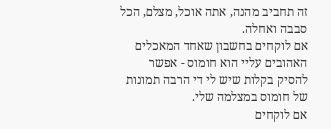זה תחביב מהנה, אתה אוכל, מצלם, הכל סבבה ואחלה.
אם לוקחים בחשבון שאחד המאכלים האהובים עליי הוא חומוס - אפשר להסיק בקלות שיש לי די הרבה תמונות של חומוס במצלמה שלי.
אם לוקחים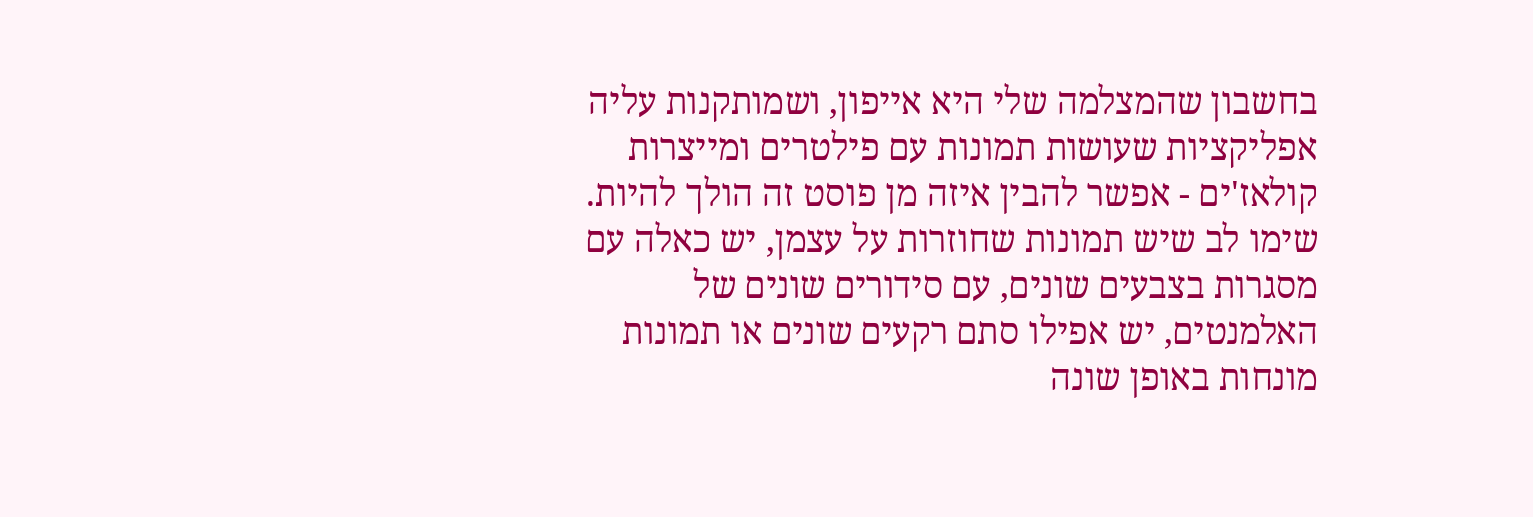בחשבון שהמצלמה שלי היא אייפון, ושמותקנות עליה אפליקציות שעושות תמונות עם פילטרים ומייצרות קולאז'ים - אפשר להבין איזה מן פוסט זה הולך להיות.
שימו לב שיש תמונות שחוזרות על עצמן, יש כאלה עם מסגרות בצבעים שונים, עם סידורים שונים של האלמנטים, יש אפילו סתם רקעים שונים או תמונות מונחות באופן שונה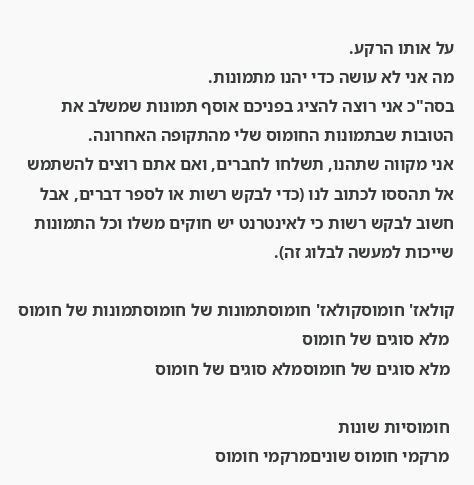על אותו הרקע.
מה אני לא עושה כדי יהנו מתמונות.
בסה"כ אני רוצה להציג בפניכם אוסף תמונות שמשלב את הטובות שבתמונות החומוס שלי מהתקופה האחרונה.
אני מקווה שתהנו, תשלחו לחברים, ואם אתם רוצים להשתמש אל תהססו לכתוב לנו (כדי לבקש רשות או לספר דברים, אבל חשוב לבקש רשות כי לאינטרנט יש חוקים משלו וכל התמונות שייכות למעשה לבלוג זה).

קולאז' חומוסקולאז' חומוסתמונות של חומוסתמונות של חומוס
 מלא סוגים של חומוס
 מלא סוגים של חומוסמלא סוגים של חומוס

 חומוסיות שונות
 מרקמי חומוס שוניםמרקמי חומוס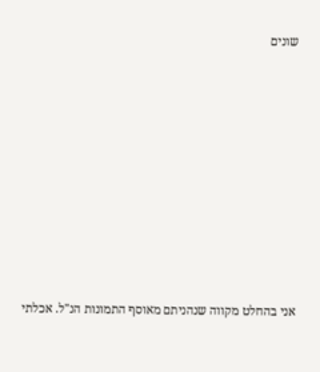שונים












אני בהחלט מקווה שנהניתם מאוסף התמונות הנ"ל. אכלתי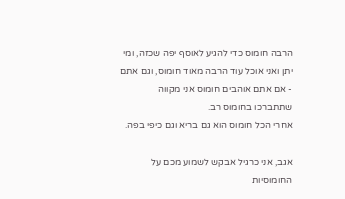הרבה חומוס כדי להגיע לאוסף יפה שכזה, ומי יתן ואני אוכל עוד הרבה מאוד חומוס, וגם אתם - אם אתם אוהבים חומוס אני מקווה שתתברכו בחומוס רב.
אחרי הכל חומוס הוא גם בריא וגם כיפי בפה.

אגב, אני כרגיל אבקש לשמוע מכם על החומוסיות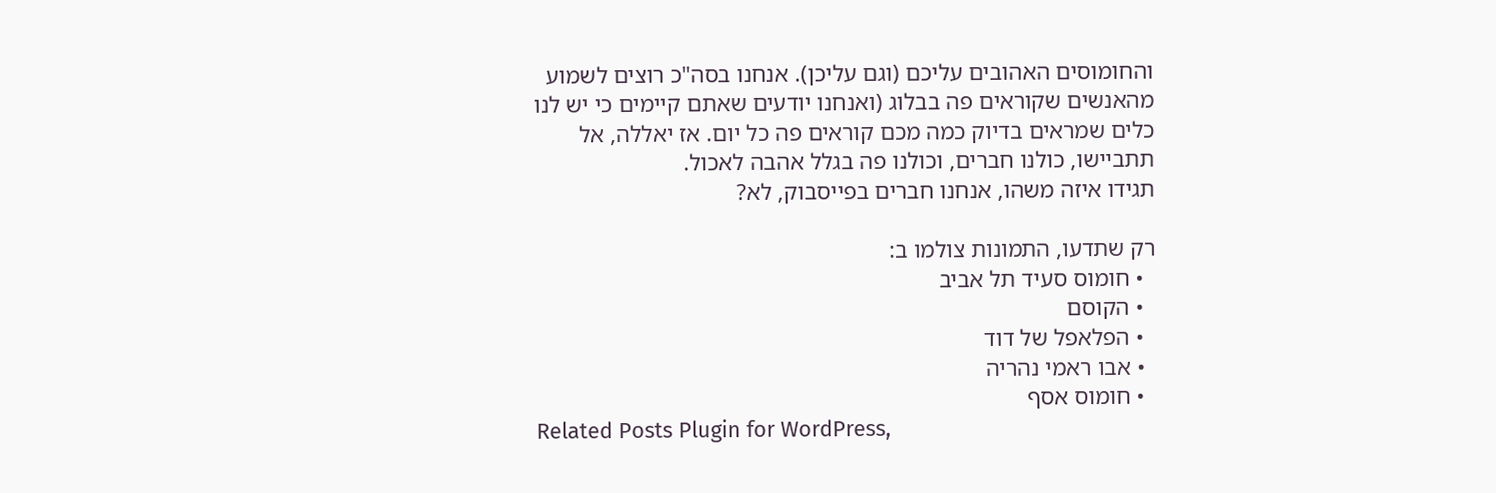והחומוסים האהובים עליכם (וגם עליכן). אנחנו בסה"כ רוצים לשמוע מהאנשים שקוראים פה בבלוג (ואנחנו יודעים שאתם קיימים כי יש לנו כלים שמראים בדיוק כמה מכם קוראים פה כל יום. אז יאללה, אל תתביישו, כולנו חברים, וכולנו פה בגלל אהבה לאכול.
תגידו איזה משהו, אנחנו חברים בפייסבוק, לא?

רק שתדעו, התמונות צולמו ב:
  • חומוס סעיד תל אביב
  • הקוסם
  • הפלאפל של דוד
  • אבו ראמי נהריה
  • חומוס אסף
Related Posts Plugin for WordPress,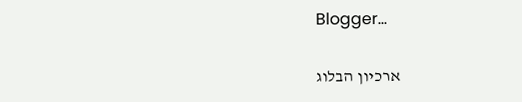Blogger...

ארכיון הבלוג